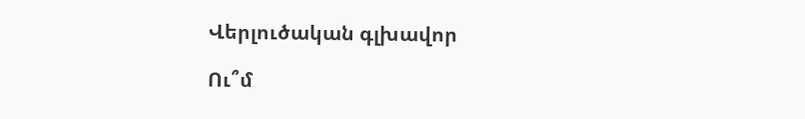Վերլուծական գլխավոր

Ու՞մ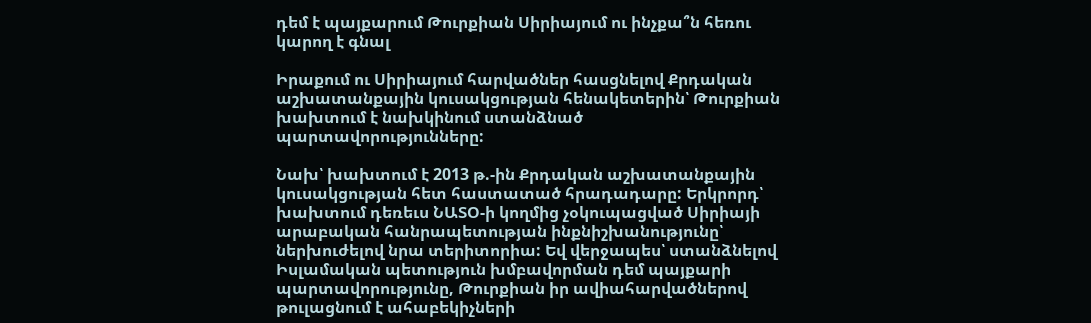դեմ է պայքարում Թուրքիան Սիրիայում ու ինչքա՞ն հեռու կարող է գնալ

Իրաքում ու Սիրիայում հարվածներ հասցնելով Քրդական աշխատանքային կուսակցության հենակետերին՝ Թուրքիան խախտում է նախկինում ստանձնած պարտավորությունները:

Նախ՝ խախտում է 2013 թ.-ին Քրդական աշխատանքային կուսակցության հետ հաստատած հրադադարը: Երկրորդ՝ խախտում դեռեւս ՆԱՏՕ-ի կողմից չօկուպացված Սիրիայի արաբական հանրապետության ինքնիշխանությունը՝ ներխուժելով նրա տերիտորիա: Եվ վերջապես՝ ստանձնելով Իսլամական պետություն խմբավորման դեմ պայքարի պարտավորությունը, Թուրքիան իր ավիահարվածներով թուլացնում է ահաբեկիչների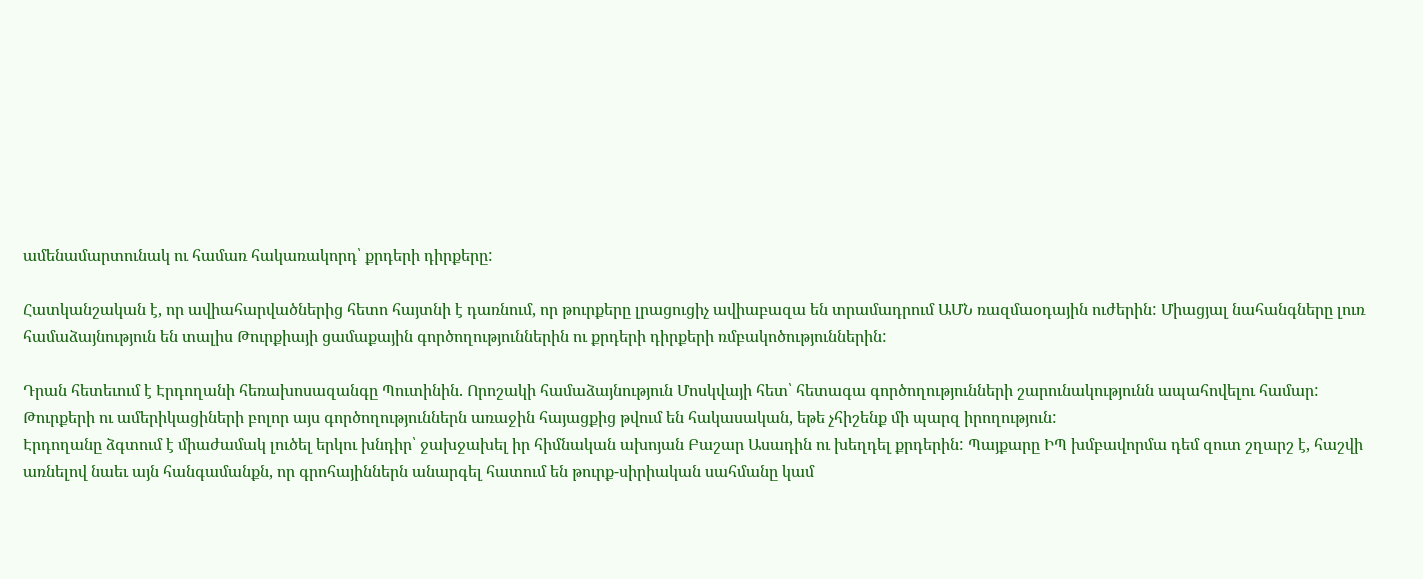ամենամարտունակ ու համառ հակառակորդ՝ քրդերի դիրքերը:

Հատկանշական է, որ ավիահարվածներից հետո հայտնի է դառնում, որ թուրքերը լրացուցիչ ավիաբազա են տրամադրում ԱՄՆ ռազմաօդային ուժերին: Միացյալ նահանգները լուռ համաձայնություն են տալիս Թուրքիայի ցամաքային գործողություններին ու քրդերի դիրքերի ռմբակոծություններին:

Դրան հետեւում է Էրդողանի հեռախոսազանգը Պուտինին. Որոշակի համաձայնություն Մոսկվայի հետ՝ հետագա գործողությունների շարունակությունն ապահովելու համար:
Թուրքերի ու ամերիկացիների բոլոր այս գործողություններն առաջին հայացքից թվում են հակասական, եթե չհիշենք մի պարզ իրողություն:
Էրդողանը ձգտում է միաժամակ լուծել երկու խնդիր՝ ջախջախել իր հիմնական ախոյան Բաշար Ասադին ու խեղդել քրդերին: Պայքարը ԻՊ խմբավորմա դեմ զուտ շղարշ է, հաշվի առնելով նաեւ այն հանգամանքն, որ գրոհայիններն անարգել հատում են թուրք-սիրիական սահմանը կամ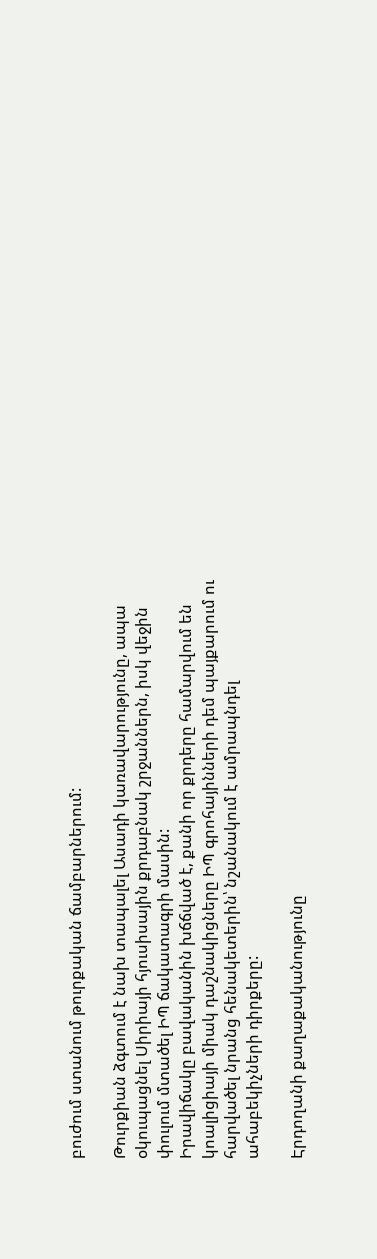բուժում ստանում թուրքական ճամբարներում:

Թուրքիան ձգտում է նախ տապալել Ասադի կառավարությունը, ապա օկուպացնել Սիրիայի հյուսիսային քրդաբնակ շրջաններն, իսկ վեջին փուլում մտածել ԻՊ ճակատագրի մասին:
Իրավիճակը բավականին խճճված է, քանի որ քրդերը համարվում են կոալիցիայի միակ դաշնակիցները ԻՊ գրոհայինների դեմ պայքարում ու հարվածել նրանց հենակետերին՝ նշանակում է ամրապնդել ահաբեկիչների դիրքերը:

Էրդողանի քաղաքականությունը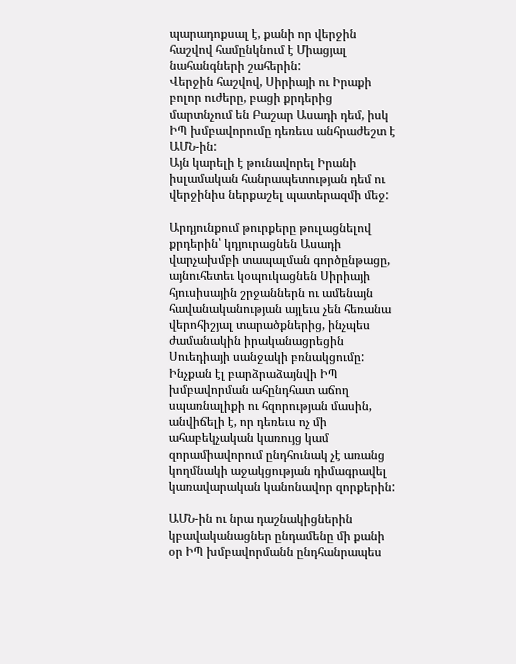պարադոքսալ է, քանի որ վերջին հաշվով համընկնում է Միացյալ նահանգների շահերին:
Վերջին հաշվով, Սիրիայի ու Իրաքի բոլոր ուժերը, բացի քրդերից մարտնչում են Բաշար Ասադի դեմ, իսկ ԻՊ խմբավորումը դեռեւս անհրաժեշտ է ԱՄՆ-ին:
Այն կարելի է թունավորել Իրանի իսլամական հանրապետության դեմ ու վերջինիս ներքաշել պատերազմի մեջ:

Արդյունքում թուրքերը թուլացնելով քրդերին՝ կդյուրացնեն Ասադի վարչախմբի տապալման գործընթացը, այնուհետեւ կօպուկացնեն Սիրիայի հյուսիսային շրջաններն ու ամենայն հավանականության այլեւս չեն հեռանա վերոհիշյալ տարածքներից, ինչպես ժամանակին իրականացրեցին Սուեդիայի սանջակի բռնակցումը:
Ինչքան էլ բարձրաձայնվի ԻՊ խմբավորման ահընդհատ աճող սպառնալիքի ու հզորության մասին, անվիճելի է, որ դեռեւս ոչ մի ահաբեկչական կառույց կամ զորամիավորում ընդհունակ չէ առանց կողմնակի աջակցության դիմագրավել կառավարական կանոնավոր զորքերին:

ԱՄՆ-ին ու նրա դաշնակիցներին կբավականացներ ընդամենը մի քանի օր ԻՊ խմբավորմանն ընդհանրապես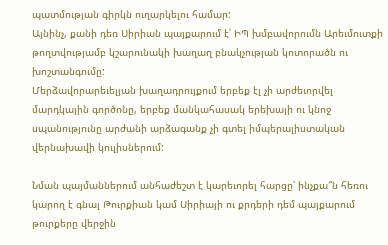պատմության գիրկն ուղարկելու համար:
Այնինչ, քանի դեռ Սիրիան պայքարում է՝ ԻՊ խմբավորումն Արեւմուտքի թողտվությամբ կշարունակի խաղաղ բնակչության կոտորածն ու խոշտանգումը:
Մերձավորարեւելյան խաղադրույքում երբեք էլ չի արժեւորվել մարդկային գործոնը, երբեք մանկահասակ երեխայի ու կնոջ սպանությունը արժանի արձագանք չի գտել իմպերալիստական վերնախավի կուլիսներում:

Նման պայմաններում անհաժեշտ է կարեւորել հարցը՝ ինչքա՞ն հեռու կարող է գնալ Թուրքիան կամ Սիրիայի ու քրդերի դեմ պայքարում թուրքերը վերջին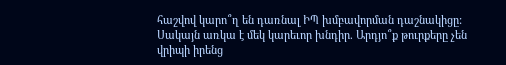հաշվով կարո՞ղ են դառնալ ԻՊ խմբավորման դաշնակիցը:
Սակայն առկա է մեկ կարեւոր խնդիր. Արդյո՞ք թուրքերը չեն վրիպի իրենց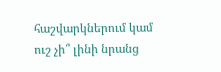հաշվարկներում կամ ուշ չի՞ լինի նրանց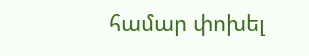համար փոխել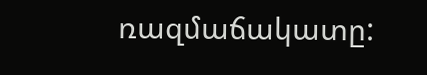ռազմաճակատը: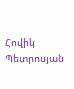Հովիկ Պետրոսյան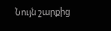Նույն շարքից